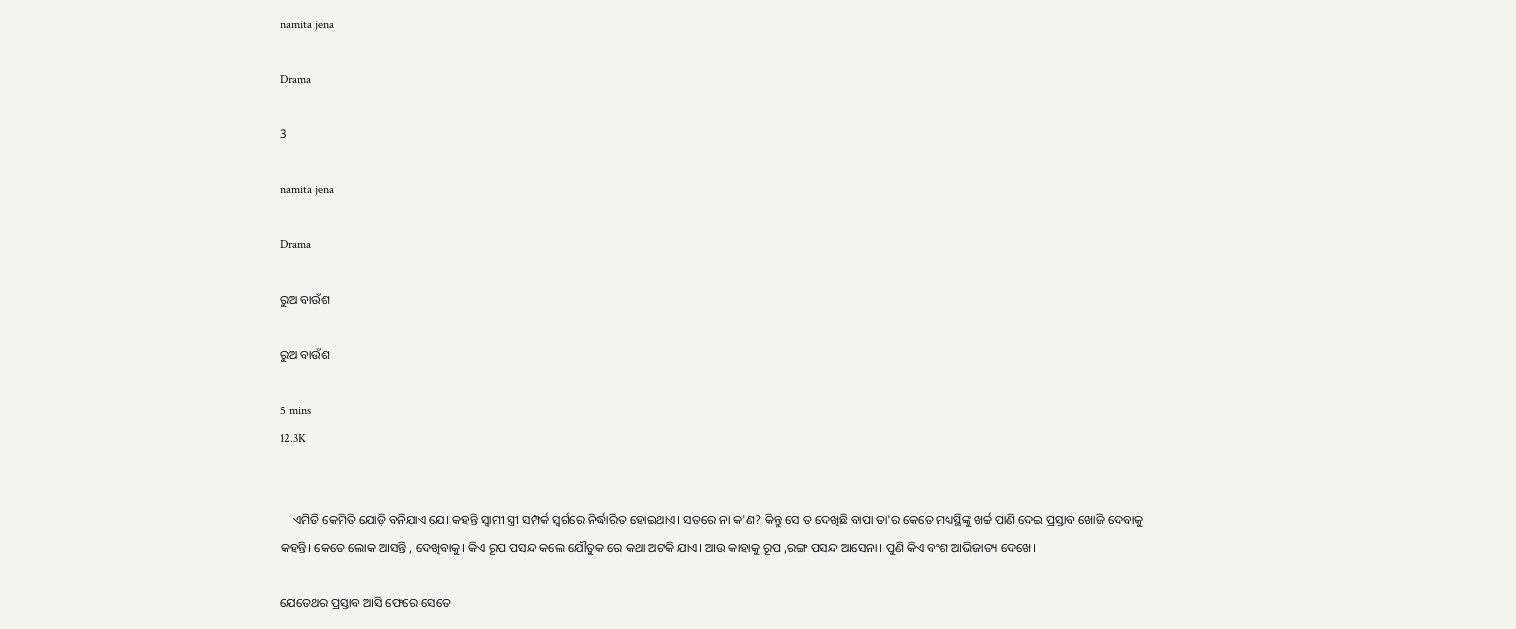namita jena

Drama

3

namita jena

Drama

ରୁଅ ବାଉଁଶ

ରୁଅ ବାଉଁଶ

5 mins
12.3K


    ଏମିତି କେମିତି ଯୋଡ଼ି ବନିଯାଏ ଯେ। କହନ୍ତି ସ୍ବାମୀ ସ୍ତ୍ରୀ ସମ୍ପର୍କ ସ୍ବର୍ଗରେ ନିର୍ଦ୍ଧାରିତ ହୋଇଥାଏ। ସତରେ ନା କ'ଣ? କିନ୍ତୁ ସେ ତ ଦେଖିଛି ବାପା ତା'ର କେତେ ମଧ୍ୟସ୍ଥିଙ୍କୁ ଖର୍ଚ୍ଚ ପାଣି ଦେଇ ପ୍ରସ୍ତାବ ଖୋଜି ଦେବାକୁ କହନ୍ତି। କେତେ ଲୋକ ଆସନ୍ତି , ଦେଖିବାକୁ। କିଏ ରୂପ ପସନ୍ଦ କଲେ ଯୌତୁକ ରେ କଥା ଅଟକି ଯାଏ। ଆଉ କାହାକୁ ରୂପ ,ରଙ୍ଗ ପସନ୍ଦ ଆସେନା। ପୁଣି କିଏ ବଂଶ ଆଭିଜାତ୍ୟ ଦେଖେ।

ଯେତେଥର ପ୍ରସ୍ତାବ ଆସି ଫେରେ ସେତେ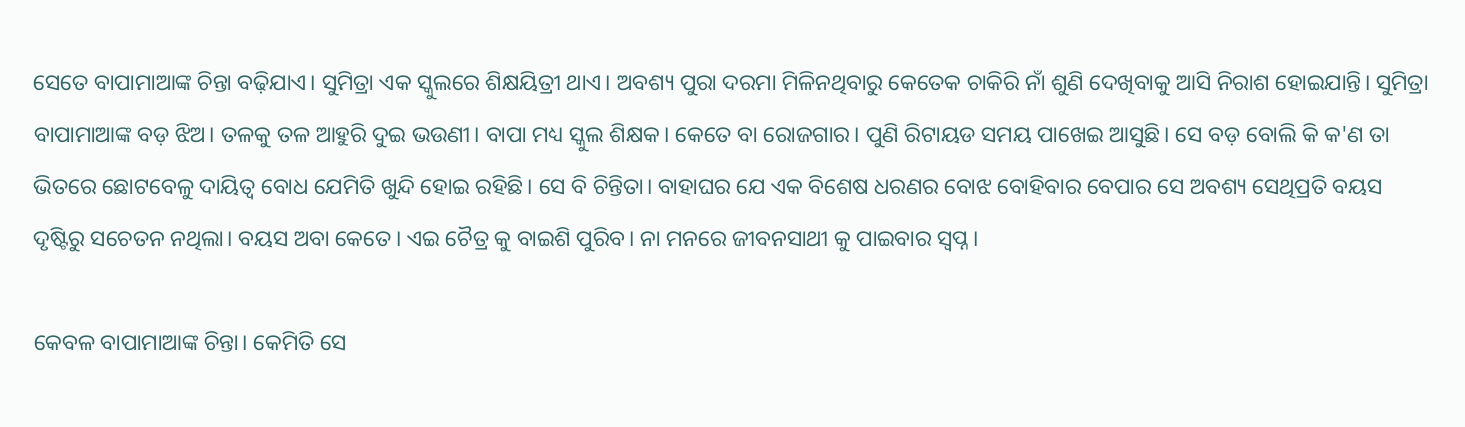ସେତେ ବାପାମାଆଙ୍କ ଚିନ୍ତା ବଢ଼ିଯାଏ। ସୁମିତ୍ରା ଏକ ସ୍କୁଲରେ ଶିକ୍ଷୟିତ୍ରୀ ଥାଏ। ଅବଶ୍ୟ ପୁରା ଦରମା ମିଳିନଥିବାରୁ କେତେକ ଚାକିରି ନାଁ ଶୁଣି ଦେଖିବାକୁ ଆସି ନିରାଶ ହୋଇଯାନ୍ତି। ସୁମିତ୍ରା ବାପାମାଆଙ୍କ ବଡ଼ ଝିଅ। ତଳକୁ ତଳ ଆହୁରି ଦୁଇ ଭଉଣୀ। ବାପା ମଧ୍ୟ ସ୍କୁଲ ଶିକ୍ଷକ। କେତେ ବା ରୋଜଗାର। ପୁଣି ରିଟାୟଡ ସମୟ ପାଖେଇ ଆସୁଛି। ସେ ବଡ଼ ବୋଲି କି କ'ଣ ତା ଭିତରେ ଛୋଟବେଳୁ ଦାୟିତ୍ଵ ବୋଧ ଯେମିତି ଖୁନ୍ଦି ହୋଇ ରହିଛି। ସେ ବି ଚିନ୍ତିତା। ବାହାଘର ଯେ ଏକ ବିଶେଷ ଧରଣର ବୋଝ ବୋହିବାର ବେପାର ସେ ଅବଶ୍ୟ ସେଥିପ୍ରତି ବୟସ ଦୃଷ୍ଟିରୁ ସଚେତନ ନଥିଲା। ବୟସ ଅବା କେତେ। ଏଇ ଚୈତ୍ର କୁ ବାଇଶି ପୁରିବ। ନା ମନରେ ଜୀବନସାଥୀ କୁ ପାଇବାର ସ୍ବପ୍ନ।

କେବଳ ବାପାମାଆଙ୍କ ଚିନ୍ତା। କେମିତି ସେ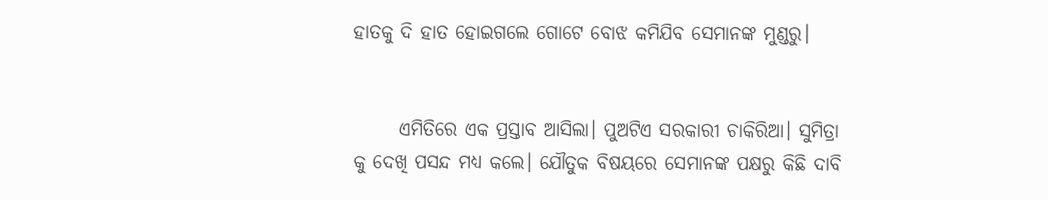ହାତକୁ ଦି ହାତ ହୋଇଗଲେ ଗୋଟେ ବୋଝ କମିଯିବ ସେମାନଙ୍କ ମୁଣ୍ଡରୁ।


      ଏମିତିରେ ଏକ ପ୍ରସ୍ତାବ ଆସିଲା। ପୁଅଟିଏ ସରକାରୀ ଚାକିରିଆ। ସୁମିତ୍ରା କୁ ଦେଖି ପସନ୍ଦ ମଧ୍ୟ କଲେ। ଯୌତୁକ ବିଷୟରେ ସେମାନଙ୍କ ପକ୍ଷରୁ କିଛି ଦାବି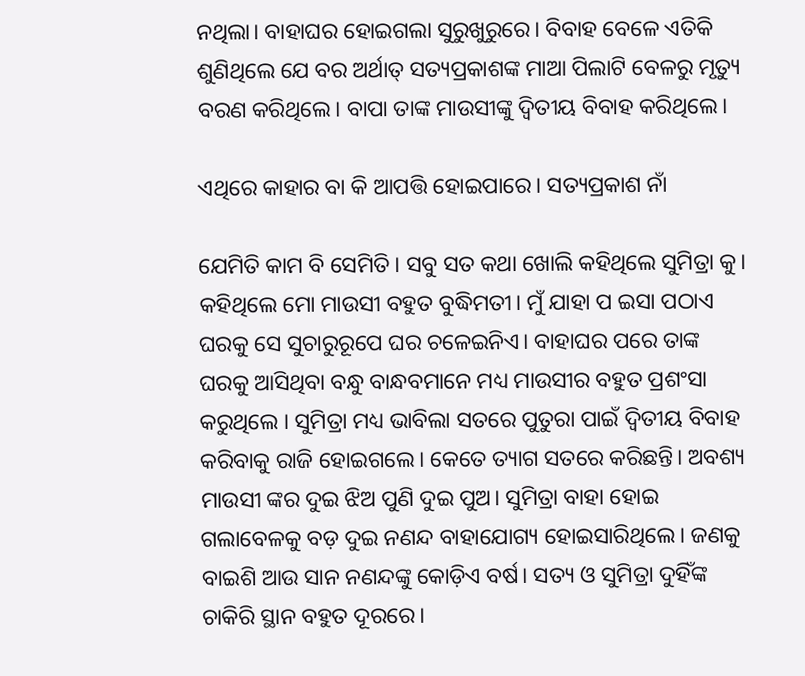ନଥିଲା। ବା‌ହାଘର ହୋଇଗଲା ସୁରୁଖୁରୁରେ। ବିବାହ ବେଳେ ଏତିକି ଶୁଣିଥିଲେ ଯେ ବର ଅର୍ଥାତ୍ ସତ୍ୟପ୍ରକାଶଙ୍କ ମାଆ ପିଲାଟି ବେଳରୁ ମୃତ୍ୟୁ ବରଣ କରିଥିଲେ। ବାପା ତାଙ୍କ ମାଉସୀଙ୍କୁ ଦ୍ବିତୀୟ ବିବାହ କରିଥିଲେ।

ଏଥିରେ କାହାର ବା କି ଆପତ୍ତି ହୋଇପାରେ। ସତ୍ୟପ୍ରକାଶ ନାଁ

ଯେମିତି କାମ ବି ସେମିତି। ସବୁ ସତ କଥା ଖୋଲି କହିଥିଲେ ସୁମିତ୍ରା କୁ। କହିଥିଲେ ମୋ ମାଉସୀ ବହୁତ ବୁଦ୍ଧିମତୀ। ମୁଁ ଯାହା ପ ଇସା ପଠାଏ ଘରକୁ ସେ ସୁଚାରୁରୂପେ ଘର ଚଳେଇନିଏ। ବାହାଘର ପରେ ତାଙ୍କ ଘରକୁ ଆସିଥିବା ବନ୍ଧୁ ବାନ୍ଧବମାନେ ମଧ୍ୟ ମାଉସୀର ବହୁତ ପ୍ରଶଂସା କରୁଥିଲେ । ସୁମିତ୍ରା ମଧ୍ୟ ଭାବିଲା ସତରେ ପୁତୁରା ପାଇଁ ଦ୍ବିତୀୟ ବିବାହ କରିବାକୁ ରାଜି ହୋଇଗଲେ। କେତେ ତ୍ୟାଗ ସତରେ କରିଛନ୍ତି। ଅବଶ୍ୟ ମାଉସୀ ଙ୍କର ଦୁଇ ଝିଅ ପୁଣି ଦୁଇ ପୁଅ। ସୁମିତ୍ରା ବାହା ହୋଇ ଗଲାବେଳକୁ ବଡ଼ ଦୁଇ ନଣନ୍ଦ ବାହାଯୋଗ୍ୟ ହୋଇସାରିଥିଲେ। ଜଣକୁ ବାଇଶି ଆଉ ସାନ ନଣନ୍ଦଙ୍କୁ କୋଡ଼ିଏ ବର୍ଷ। ସତ୍ୟ ଓ ସୁମିତ୍ରା ଦୁହିଁଙ୍କ ଚାକିରି ସ୍ଥାନ ବହୁତ ଦୂରରେ।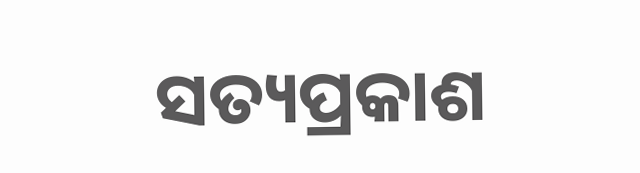ସତ୍ୟପ୍ରକାଶ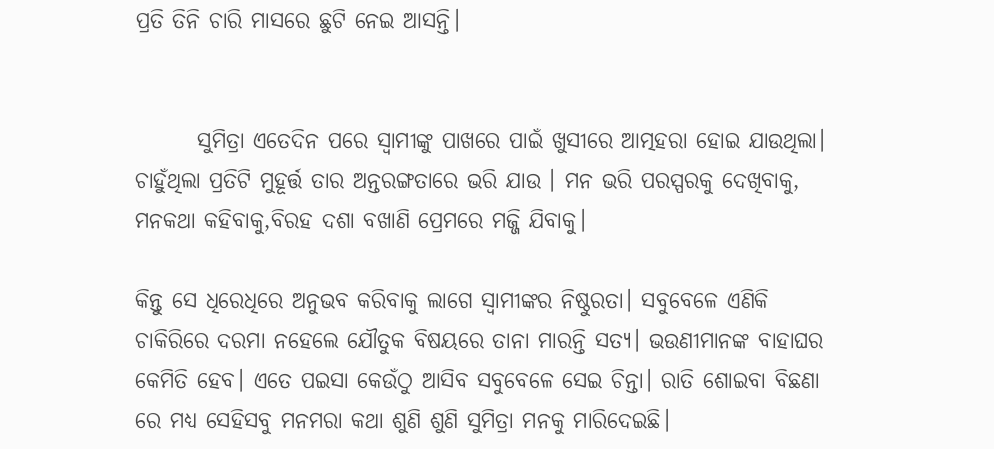ପ୍ରତି ତିନି ଚାରି ମାସରେ ଛୁଟି ନେଇ ଆସନ୍ତି।


       ସୁମିତ୍ରା ଏତେଦିନ ପରେ ସ୍ବାମୀଙ୍କୁ ପାଖରେ ପାଇଁ ଖୁସୀରେ ଆତ୍ମହରା ହୋଇ ଯାଉଥିଲା। ଚାହୁଁଥିଲା ପ୍ରତିଟି ମୁହୂର୍ତ୍ତ ତାର ଅନ୍ତରଙ୍ଗତାରେ ଭରି ଯାଉ । ମନ ଭରି ପରସ୍ପରକୁ ଦେଖିବାକୁ, ମନକଥା କହିବାକୁ,ବିରହ ଦଶା ବଖାଣି ପ୍ରେମରେ ମଜ୍ଜି ଯିବାକୁ।

କିନ୍ତୁ ସେ ଧିରେଧିରେ ଅନୁଭବ କରିବାକୁ ଲାଗେ ସ୍ବାମୀଙ୍କର ନିଷ୍ଠୁରତା। ସବୁବେଳେ ଏଣିକି ଚାକିରିରେ ଦରମା ନହେଲେ ଯୌତୁକ ବିଷୟରେ ତାନା ମାରନ୍ତି ସତ୍ୟ। ଭଉଣୀମାନଙ୍କ ବାହାଘର କେମିତି ହେବ। ଏତେ ପଇସା କେଉଁଠୁ ଆସିବ ସବୁବେଳେ ସେଇ ଚିନ୍ତା। ରାତି ଶୋଇବା ବିଛଣା ରେ ମଧ୍ୟ ସେହିସବୁ ମନମରା କଥା ଶୁଣି ଶୁଣି ସୁମିତ୍ରା ମନକୁ ମାରିଦେଇଛି।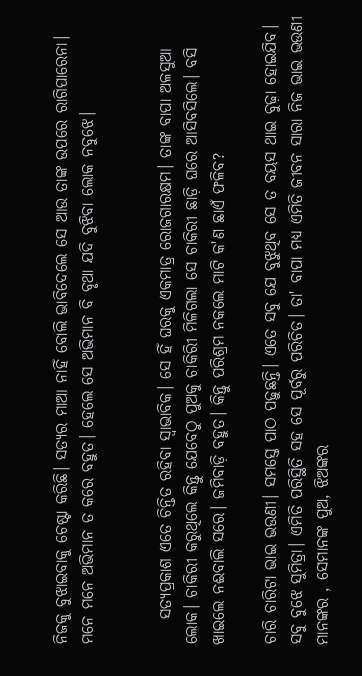ନିଜକୁ ବୁଝାଇବାକୁ ଚେଷ୍ଟା କରିଛି। ସତ୍ୟର ମାଆ ନାହିଁ ବୋଲି ଭାବିଦେଲେ ସେ ଆଉ ତାଙ୍କ ଉପରେ ରାଗିପାରେନା। ମନେ ମନେ ଅଭିମାନ ତ କରେ ବହୁତ। ହେଲେ ସେ ଅଭିମାନ ବି ବୃଥା ଯଦି ବୁଝିବା ଲୋକ ନବୁଝେ।


    ସତ୍ୟପ୍ରକାଶ ଏତେ ଚିନ୍ତିତ ରହିବା ସ୍ବାଭାବିକ। ସେ ହିଁ ଘରକୁ ଏକମାତ୍ର ରୋଜଗାରକ୍ଷମ। ତାଙ୍କ ବାପା ଅଳସୁଆ ଲୋକ। ଚାକିରୀ କରୁଥିଲେ କିନ୍ତୁ ଯେବେଠୁ ପୁଅକୁ ଚାକିରୀି ମିଳିଗଲା ସେ ଚାକିରୀ ଛାଡ଼ି ଘରେ ଆସିବସିଲେ। ବସି ଖାଇଲେ ନଈବାଲି ସରେ। ଜମିବାଡ଼ି ବହୁତ। କିନ୍ତୁ ପରିଶ୍ରମ ନକଲେ ମାଟି କ'ଣ ଛାଏଁ ଫଳିବ?

ଚାରି ଚାରିଟା ଭାଇ ଭଉଣୀ। ସମସ୍ତେ ପାଠ ପଢ଼ୁଛନ୍ତି। ଏତେ ସବୁ ଯେ ବୁଝୁଥିବ ସେ ତ ବୟସ ଥାଇ ବୁଢ଼ା ହୋଇଯିବ। ସବୁ ବୁଝେ ସୁମିତ୍ରା। ଏମିତି ପରିସ୍ଥିତି ସହ ସେ ପୂର୍ବରୁ ପରିଚିତ। ତା' ବାପା ମଧ୍ୟ ଏମିତି ଜୀବନ ସାରା ନିଜ ଭାଇ ଭଉଣୀ ମାନଙ୍କର , ସେମାନଙ୍କ ପୁଅ, ଝିଅଙ୍କର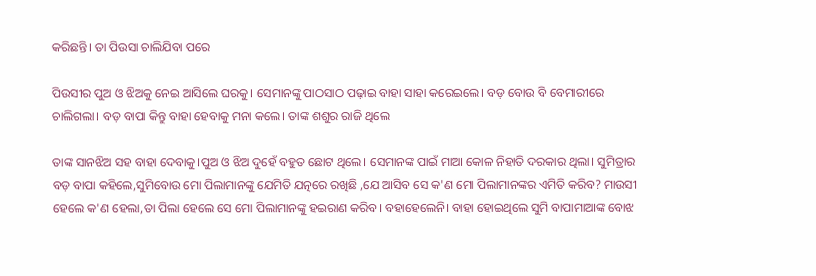କରିଛନ୍ତି। ତା ପିଉସା ଚାଲିଯିବା ପରେ

ପିଉସୀର ପୁଅ ଓ ଝିଅକୁ ନେଇ ଆସିଲେ ଘରକୁ। ସେମାନଙ୍କୁ ପାଠସାଠ ପଢ଼ାଇ ବାହା ସାହା କରେଇଲେ। ବଡ଼ ବୋଉ ବି ବେମାରୀରେ ଚାଲିଗଲା। ବଡ଼ ବାପା କିନ୍ତୁ ବାହା ହେବାକୁ ମନା କଲେ। ତାଙ୍କ ଶଶୁର ରାଜି ଥିଲେ

ତାଙ୍କ ସାନଝିଅ ସହ ବାହା ଦେବାକୁ।ପୁଅ ଓ ଝିଅ ଦୁହେଁ ବହୁତ ଛୋଟ ଥିଲେ। ସେମାନଙ୍କ ପାଇଁ ମାଆ କୋଳ ନିହାତି ଦରକାର ଥିଲା। ସୁମିତ୍ରାର ବଡ଼ ବାପା କହିଲେ,ସୁମିବୋଉ ମୋ ପିଲାମାନଙ୍କୁ ଯେମିତି ଯତ୍ନରେ ରଖିଛି ,ଯେ ଆସିବ ସେ କ'ଣ ମୋ ପିଲାମାନଙ୍କର ଏମିତି କରିବ? ମାଉସୀ ହେଲେ କ'ଣ ହେଲା,ତା ପିଲା ହେଲେ ସେ ମୋ ପିଲାମାନଙ୍କୁ ହଇରାଣ କରିବ। ବହାହେଲେନି। ବାହା ହୋଇଥିଲେ ସୁମି ବାପାମାଆଙ୍କ ବୋଝ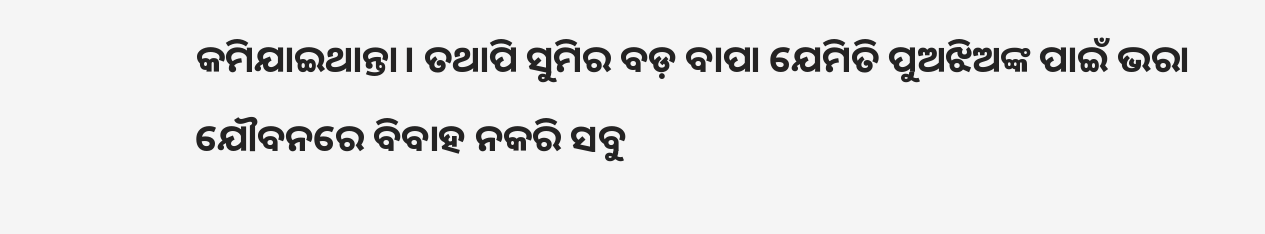କମିଯାଇଥାନ୍ତା। ତଥାପି ସୁମିର ବଡ଼ ବାପା ଯେମିତି ପୁଅଝିଅଙ୍କ ପାଇଁ ଭରା ଯୌବନରେ ବିବାହ ନକରି ସବୁ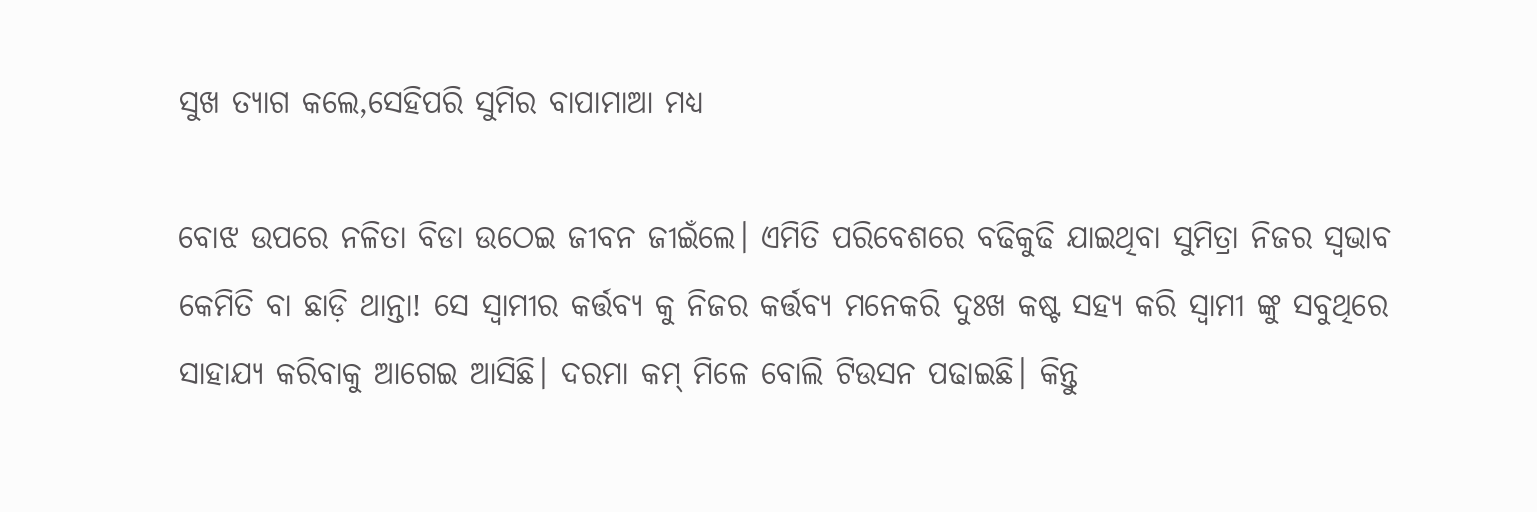ସୁଖ ତ୍ୟାଗ କଲେ,ସେହିପରି ସୁମିର ବାପାମାଆ ମଧ୍ୟ

ବୋଝ ଉପରେ ନଳିତା ବିଡା ଉଠେଇ ଜୀବନ ଜୀଇଁଲେ। ଏମିତି ପରିବେଶରେ ବଢିକୁଢି ଯାଇଥିବା ସୁମିତ୍ରା ନିଜର ସ୍ବଭାବ କେମିତି ବା ଛାଡ଼ି ଥାନ୍ତା! ସେ ସ୍ବାମୀର କର୍ତ୍ତବ୍ୟ କୁ ନିଜର କର୍ତ୍ତବ୍ୟ ମନେକରି ଦୁଃଖ କଷ୍ଟ ସହ୍ୟ କରି ସ୍ବାମୀ ଙ୍କୁ ସବୁଥିରେ ସାହାଯ୍ୟ କରିବାକୁ ଆଗେଇ ଆସିଛି। ଦରମା କମ୍ ମିଳେ ବୋଲି ଟିଉସନ ପଢାଇଛି। କିନ୍ତୁ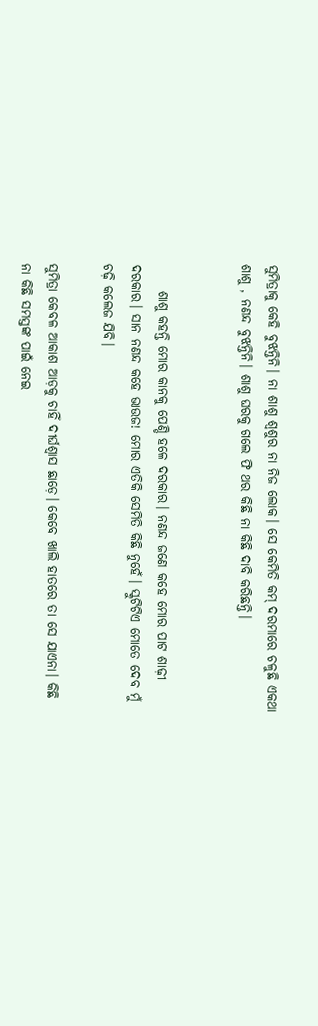ସୁମିତ୍ରାକୁ କେହି ବୁଝନ୍ତିନି। ନା ଶାଶୁ ଶ୍ୱଶୁର ନା ନିଜ ଲୋକ। ସେ କେମିତି କମ୍ ଦରମାରେ ଚଳୁଛି ଏକଥା ଶାଶୁ , ନଣନ୍ଦ ବୁଝନ୍ତିନି। ଶାଶୁ ଘରକୁ ଗଲେ ଫି ଥର କିଛି ନା କିଛି ଦାବି କରିଛନ୍ତି।


     ଶାଶୁ କହନ୍ତି ମୋର କାନକୁ ପେଣ୍ଡି ହଳେ ଦରକାର। ନଣନ୍ଦ ଜଣେ କହେ ମୋର ପାଟ ଶାଢ଼ୀ ଦରକାର। ସାନ ନଣନ୍ଦ କହେ ଭାଉଜ! ମୋର ଏତିକି ସେମିତି କିଛି ନୁହେଁ। ସ୍କୁଟିଟିଏ ମୋତେ ଦେବ ମୁଁ ଚଢ଼ି କଲେଜ ଯିବି।

ସୁମିତ୍ରା କେବଳ ଆକାଶ ଆଡ଼କୁ ଚାହିଁ ଦୀର୍ଘଶ୍ଵାସ ଛାଡ଼େ। କେବେ ଖାଲି ହାତରେ ତା ସେ ଯାଏନା। କିଛି ନା କିଛି ସମସ୍ତଙ୍କ ପାଇଁ ନେଇ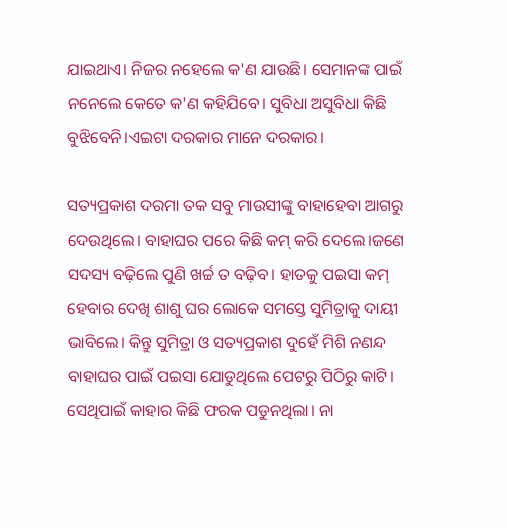ଯାଇଥାଏ। ନିଜର ନହେଲେ କ'ଣ ଯାଉଛି। ସେମାନଙ୍କ ପାଇଁ ନନେଲେ କେତେ କ'ଣ କହିଯିବେ। ସୁବିଧା ଅସୁବିଧା କିଛି ବୁଝିବେନି।ଏଇଟା ଦରକାର ମାନେ ଦରକାର।

ସତ୍ୟପ୍ରକାଶ ଦରମା ତକ ସବୁ ମାଉସୀଙ୍କୁ ବାହାହେବା ଆଗରୁ ଦେଉଥିଲେ। ବାହାଘର ପରେ କିଛି କମ୍ କରି ଦେଲେ।ଜଣେ ସଦସ୍ୟ ବଢ଼ିଲେ ପୁଣି ଖର୍ଚ୍ଚ ତ ବଢ଼ିବ। ହାତକୁ ପଇସା କମ୍ ହେବାର ଦେଖି ଶାଶୁ ଘର ଲୋକେ ସମସ୍ତେ ସୁମିତ୍ରାକୁ ଦାୟୀ ଭାବିଲେ। କିନ୍ତୁ ସୁମିତ୍ରା ଓ ସତ୍ୟପ୍ରକାଶ ଦୁହେଁ ମିଶି ନଣନ୍ଦ ବାହାଘର ପାଇଁ ପଇସା ଯୋଡୁଥିଲେ ପେଟରୁ ପିଠିରୁ କାଟି। ସେଥିପାଇଁ କାହାର କିଛି ଫରକ ପଡୁନଥିଲା। ନା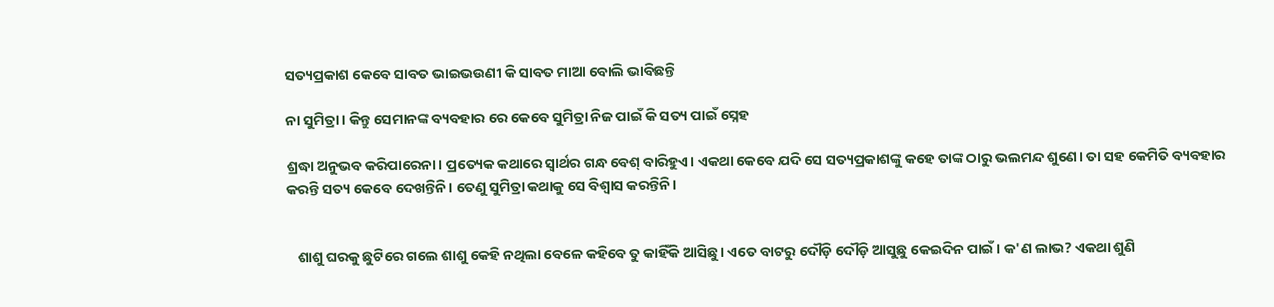ସତ୍ୟପ୍ରକାଶ କେବେ ସାବତ ଭାଇଭଉଣୀ କି ସାବତ ମାଆ ବୋଲି ଭାବିଛନ୍ତି

ନା ସୁମିତ୍ରା। କିନ୍ତୁ ସେମାନଙ୍କ ବ୍ୟବହାର ରେ କେବେ ସୁମିତ୍ରା ନିଜ ପାଇଁ କି ସତ୍ୟ ପାଇଁ ସ୍ନେହ

ଶ୍ରଦ୍ଧା ଅନୁଭବ କରିପାରେନା। ପ୍ରତ୍ୟେକ କଥାରେ ସ୍ବାର୍ଥର ଗନ୍ଧ ବେଶ୍ ବାରିହୁଏ। ଏକଥା କେବେ ଯଦି ସେ ସତ୍ୟପ୍ରକାଶଙ୍କୁ କହେ ତାଙ୍କ ଠାରୁ ଭଲମନ୍ଦ ଶୁଣେ। ତା ସହ କେମିତି ବ୍ୟବହାର କରନ୍ତି ସତ୍ୟ କେବେ ଦେଖନ୍ତିନି। ତେଣୁ ସୁମିତ୍ରା କଥାକୁ ସେ ବିଶ୍ବାସ କରନ୍ତିନି।


   ଶାଶୁ ଘରକୁ ଛୁଟିରେ ଗଲେ ଶାଶୁ କେହି ନଥିଲା ବେଳେ କହିବେ ତୁ କାହିଁକି ଆସିଛୁ। ଏତେ ବାଟରୁ ଦୌଡ଼ି ଦୌଡ଼ି ଆସୁଛୁ କେଇଦିନ ପାଇଁ। କ'ଣ ଲାଭ? ଏକଥା ଶୁଣି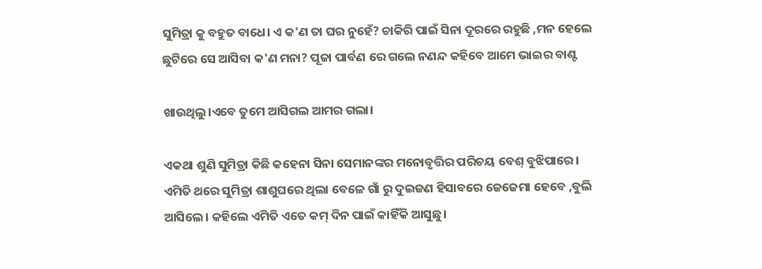ସୁମିତ୍ରା କୁ ବହୁତ ବାଧେ। ଏ କ'ଣ ତା ଘର ନୁହେଁ? ଚାକିରି ପାଇଁ ସିନା ଦୂରରେ ରହୁଛି ,ମନ ହେଲେ ଛୁଟିରେ ସେ ଆସିବା କ'ଣ ମନା? ପୂଜା ପାର୍ବଣ ରେ ଗଲେ ନଣନ୍ଦ କହିବେ ଆମେ ଭାଇର ବାଣ୍ଟ

ଖାଉଥିଲୁ।ଏବେ ତୁମେ ଆସିଗଲ ଆମର ଗଲା।

ଏକଥା ଶୁଣି ସୁମିତ୍ରା କିଛି କହେନା ସିନା ସେମାନଙ୍କର ମନୋବୃତ୍ତିର ପରିଚୟ ବେଶ୍ ବୁଝିପାରେ। ଏମିତି ଥରେ ସୁମିତ୍ରା ଶାଶୁଘରେ ଥିଲା ବେଳେ ଗାଁ ରୁ ଦୁଇଜଣ ହିସାବରେ ଜେଜେମା ହେବେ ,ବୁଲି ଆସିଲେ। କହିଲେ ଏମିତି ଏତେ କମ୍ ଦିନ ପାଇଁ କାହିଁକି ଆସୁଛୁ।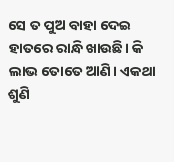ସେ ତ ପୁଅ ବାହା ଦେଇ ହାତରେ ରାନ୍ଧି ଖାଉଛି। କି ଲାଭ ତୋତେ ଆଣି। ଏକଥା ଶୁଣି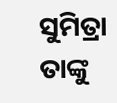ସୁମିତ୍ରା ତାଙ୍କୁ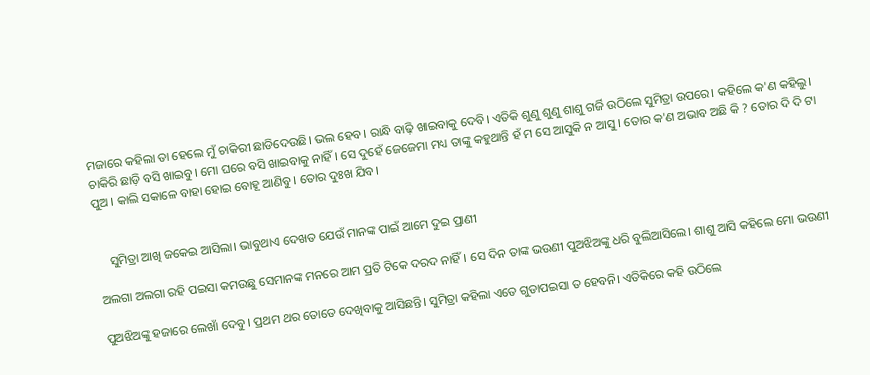ମଜାରେ କହିଲା ତା ହେଲେ ମୁଁ ଚାକିରୀ ଛାଡିଦେଉଛି। ଭଲ ହେବ। ରାନ୍ଧି ବାଢ଼ି ଖାଇବାକୁ ଦେବି। ଏତିକି ଶୁଣୁ ଶୁଣୁ ଶାଶୁ ଗର୍ଜି ଉଠିଲେ ସୁମିତ୍ରା ଉପରେ। କହିଲେ କ'ଣ କହିଲୁ। ଚାକିରି ଛାଡ଼ି ବସି ଖାଇବୁ। ମୋ ଘରେ ବସି ଖାଇବାକୁ ନାହିଁ। ସେ ଦୁହେଁ ଜେଜେମା ମଧ୍ୟ ତାଙ୍କୁ କହୁଥାନ୍ତି ହଁ ମ ସେ ଆସୁକି ନ ଆସୁ । ତୋର କ'ଣ ଅଭାବ ଅଛି କି ? ତୋର ଦି ଦି ଟା ପୁଅ । କାଲି ସକାଳେ ବାହା ହୋଇ ବୋହୂ ଆଣିବୁ। ତୋର ଦୁଃଖ ଯିବ।


    ସୁମିତ୍ରା ଆଖି ଜକେଇ ଆସିଲା। ଭାବୁଥାଏ ଦେଖତ ଯେଉଁ ମାନଙ୍କ ପାଇଁ ଆମେ ଦୁଇ ପ୍ରାଣୀ

ଅଲଗା ଅଲଗା ରହି ପଇସା କମଉଛୁ ସେମାନଙ୍କ ମନରେ ଆମ ପ୍ରତି ଟିକେ ଦରଦ ନାହିଁ। ସେ ଦିନ ତାଙ୍କ ଭଉଣୀ ପୁଅଝିଅଙ୍କୁ ଧରି ବୁଲିଆସିଲେ। ଶାଶୁ ଆସି କହିଲେ ମୋ ଭଉଣୀ

ପୁଅଝିଅଙ୍କୁ ହଜାରେ ଲେଖାଁ ଦେବୁ। ପ୍ରଥମ ଥର ତୋତେ ଦେଖିବାକୁ ଆସିଛନ୍ତି। ସୁମିତ୍ରା କହିଲା ଏତେ ଗୁଡାପଇସା ତ ହେବନି। ଏତିକିରେ କହି ଉଠିଲେ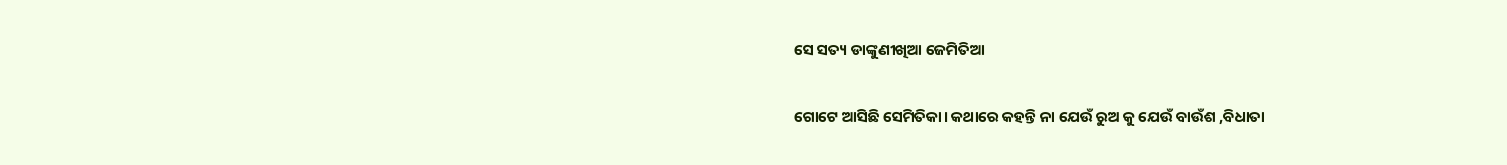ସେ ସତ୍ୟ ଡାଙ୍କୁଣୀଖିଆ ଜେମିତିଆ

ଗୋଟେ ଆସିଛି ସେମିତିକା। କଥାରେ କହନ୍ତି ନା ଯେଉଁ ରୁଅ କୁ ଯେଉଁ ବାଉଁଶ ,ବିଧାତା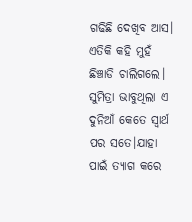ଗଢିଛି ଦେଖିବ ଆସ। ଏତିକି କହି ମୁହଁ ଛିଞ୍ଚାଡି ଚାଲିଗଲେ। ସୁମିତ୍ରା ଭାବୁଥିଲା ଏ ଦୁନିଆଁ କେତେ ସ୍ବାର୍ଥ ପର ସତେ।ଯାହା ପାଇଁ ତ୍ୟାଗ କରେ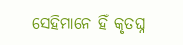ସେହିମାନେ ହିଁ କୃତଘ୍ନ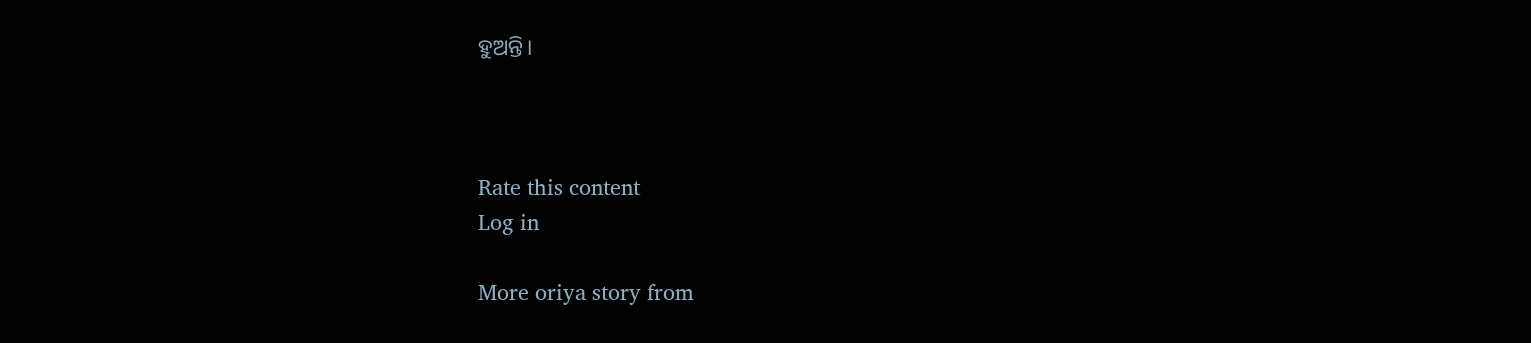ହୁଅନ୍ତି।



Rate this content
Log in

More oriya story from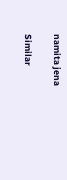namita jena

Similar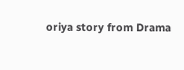oriya story from Drama